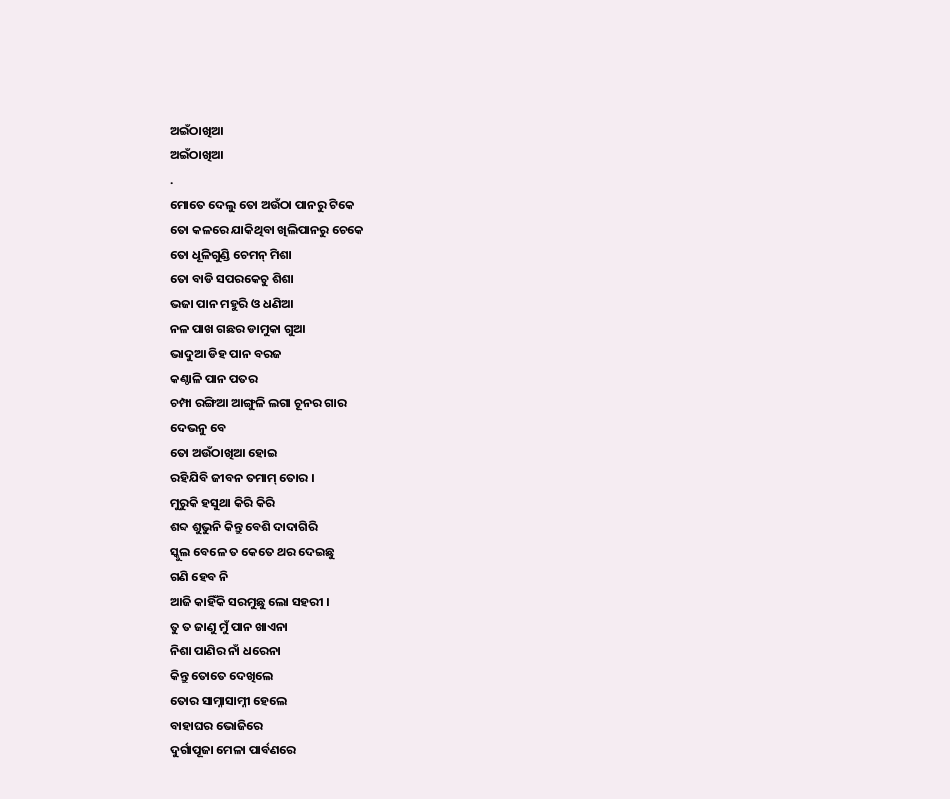ଅଇଁଠାଖିଆ
ଅଇଁଠାଖିଆ
.
ମୋତେ ଦେଲୁ ତୋ ଅଉଁଠା ପାନରୁ ଟିକେ
ତୋ କଳରେ ଯାକିଥିବା ଖିଲିପାନରୁ ଚେକେ
ତୋ ଧୂଳିଗୁଣ୍ଡି ଚେମନ୍ ମିଶା
ତୋ ବାଡି ସପରକେଚୁ ଶିଶା
ଭଜା ପାନ ମହୁରି ଓ ଧଣିଆ
ନଳ ପାଖ ଗଛର ଡାମୁକା ଗୁଆ
ଭାଦୁଆ ଡିହ ପାନ ବରଜ
କଣ୍ଠାଳି ପାନ ପତର
ଚମ୍ପା ରଙ୍ଗିଆ ଆଙ୍ଗୁଳି ଲଗା ଚୂନର ଗାର
ଦେଭନୁ ବେ
ତୋ ଅଉଁଠାଖିଆ ହୋଇ
ରହିଯିବି ଜୀବନ ତମାମ୍ ତୋର ।
ମୁରୁକି ହସୁଥା କିରି କିରି
ଶବ୍ଦ ଶୁଭୁନି କିନ୍ତୁ ବେଶି ଦାଦାଗିରି
ସ୍କୁଲ ବେଳେ ତ କେତେ ଥର ଦେଇଛୁ
ଗଣି ହେବ ନି
ଆଜି କାହିଁକି ସରମୁଛୁ ଲୋ ସହରୀ ।
ତୁ ତ ଜାଣୁ ମୁଁ ପାନ ଖାଏନା
ନିଶା ପାଣିର ନାଁ ଧରେନା
କିନ୍ତୁ ତୋତେ ଦେଖିଲେ
ତୋର ସାମ୍ନାସାମ୍ନୀ ହେଲେ
ବାହାଘର ଭୋଜିରେ
ଦୁର୍ଗାପୂଜା ମେଳା ପାର୍ବଣରେ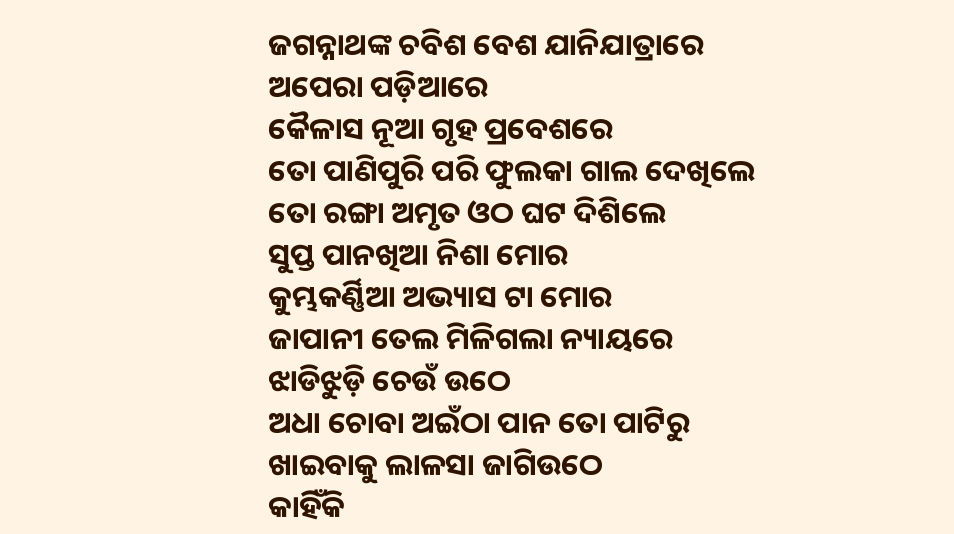ଜଗନ୍ନାଥଙ୍କ ଚବିଶ ବେଶ ଯାନିଯାତ୍ରାରେ
ଅପେରା ପଡ଼ିଆରେ
କୈଳାସ ନୂଆ ଗୃହ ପ୍ରବେଶରେ
ତୋ ପାଣିପୁରି ପରି ଫୁଲକା ଗାଲ ଦେଖିଲେ
ତୋ ରଙ୍ଗା ଅମୃତ ଓଠ ଘଟ ଦିଶିଲେ
ସୁପ୍ତ ପାନଖିଆ ନିଶା ମୋର
କୁମ୍ଭକର୍ଣ୍ଣିଆ ଅଭ୍ୟାସ ଟା ମୋର
ଜାପାନୀ ତେଲ ମିଳିଗଲା ନ୍ୟାୟରେ
ଝାଡିଝୁଡ଼ି ଚେଉଁ ଉଠେ
ଅଧା ଚୋବା ଅଇଁଠା ପାନ ତୋ ପାଟିରୁ
ଖାଇବାକୁ ଲାଳସା ଜାଗିଉଠେ
କାହିଁକି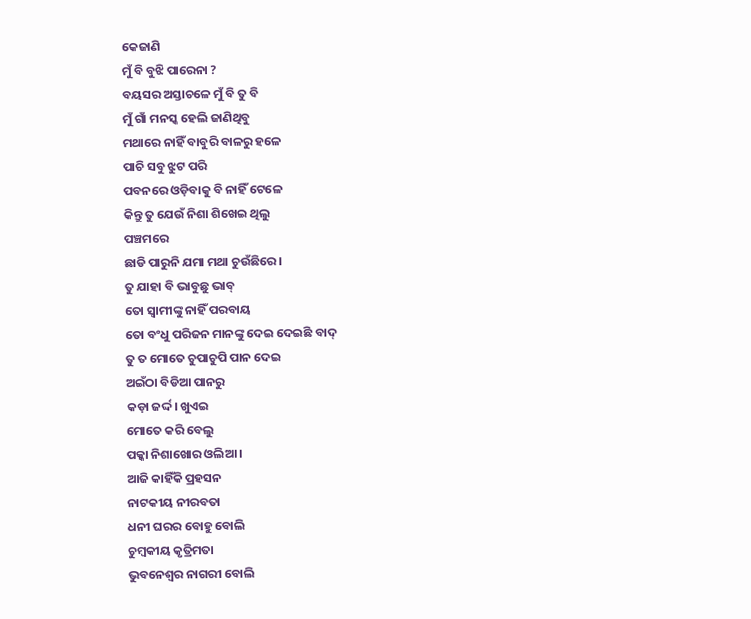କେଜାଣି
ମୁଁ ବି ବୁଝି ପାରେନା ?
ବୟସର ଅସ୍ତାଚଳେ ମୁଁ ବି ତୁ ବି
ମୁଁ ଗାଁ ମନସ୍କ ହେଲି ଜାଣିଥିବୁ
ମଥାରେ ନାହିଁ ବାବୁରି ବାଳରୁ ହଳେ
ପାଚି ସବୁ ଝୁଟ ପରି
ପବନରେ ଓଡ଼ିବାକୁ ବି ନାହିଁ ଟେଳେ
କିନ୍ତୁ ତୁ ଯେଉଁ ନିଶା ଶିଖେଇ ଥିଲୁ
ପଞ୍ଚମରେ
ଛାଡି ପାରୁନି ଯମା ମଥା ଚୁଉଁଛିରେ ।
ତୁ ଯାହା ବି ଭାବୁଛୁ ଭାବ୍
ତୋ ସ୍ୱାମୀଙ୍କୁ ନାହିଁ ପରବାୟ
ତୋ ବଂଧୁ ପରିଜନ ମାନଙ୍କୁ ଦେଇ ଦେଇଛି ବାଦ୍
ତୁ ତ ମୋତେ ଚୁପାଚୁପି ପାନ ଦେଇ
ଅଇଁଠା ବିଡିଆ ପାନରୁ
କଡ଼ା ଜର୍ଦ୍ଦ। ଖୁଏଇ
ମୋତେ କରି ବେଲୁ
ପକ୍କା ନିଶାଖୋର ଓଲିଆ ।
ଆଜି କାହିଁକି ପ୍ରହସନ
ନାଟକୀୟ ନୀରବତା
ଧନୀ ଘରର ବୋହୁ ବୋଲି
ଚୁମ୍ବକୀୟ କୃତ୍ରିମତା
ଭୁବନେଶ୍ୱର ନାଗରୀ ବୋଲି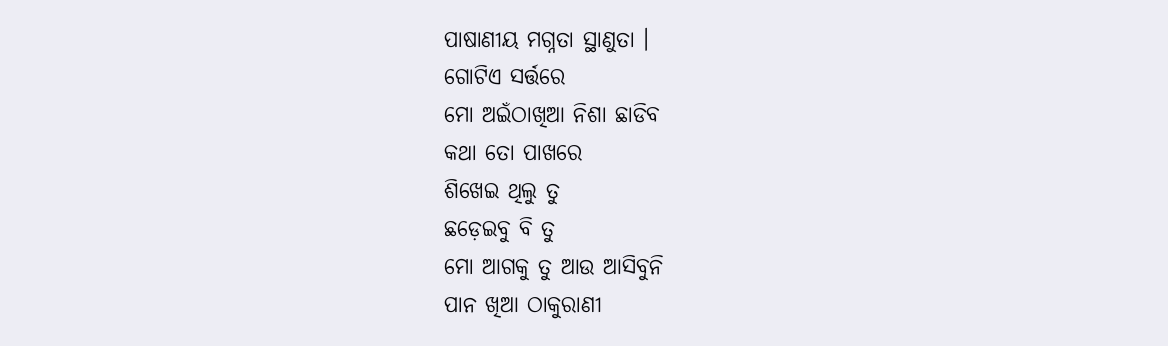ପାଷାଣୀୟ ମଗ୍ନତା ସ୍ଥାଣୁତା ।
ଗୋଟିଏ ସର୍ତ୍ତରେ
ମୋ ଅଇଁଠାଖିଆ ନିଶା ଛାଡିବ
କଥା ତୋ ପାଖରେ
ଶିଖେଇ ଥିଲୁ ତୁ
ଛଡ଼େଇବୁ ବି ତୁ
ମୋ ଆଗକୁ ତୁ ଆଉ ଆସିବୁନି
ପାନ ଖିଆ ଠାକୁରାଣୀ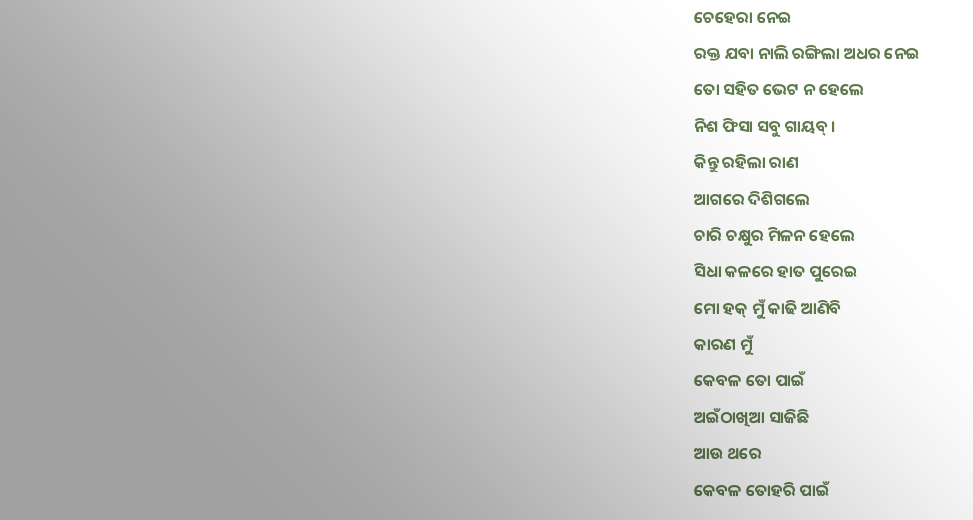ଚେହେରା ନେଇ
ରକ୍ତ ଯବା ନାଲି ରଙ୍ଗିଲା ଅଧର ନେଇ
ତୋ ସହିତ ଭେଟ ନ ହେଲେ
ନିଶ ଫିସା ସବୁ ଗାୟବ୍ ।
କିନ୍ତୁ ରହିଲା ରାଣ
ଆଗରେ ଦିଶିଗଲେ
ଚାରି ଚକ୍ଷୁର ମିଳନ ହେଲେ
ସିଧା କଳରେ ହାତ ପୁରେଇ
ମୋ ହକ୍ ମୁଁ କାଢି ଆଣିବି
କାରଣ ମୁଁ
କେବଳ ତୋ ପାଇଁ
ଅଇଁଠାଖିଆ ସାଜିଛି
ଆଉ ଥରେ
କେବଳ ତୋହରି ପାଇଁ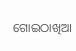ଗୋଇଠାଖିଆ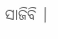ସାଜିବି ।